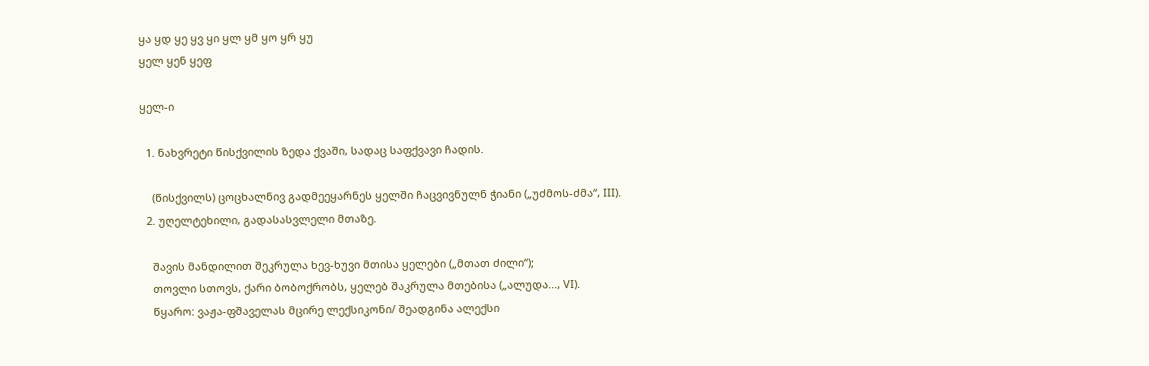ყა ყდ ყე ყვ ყი ყლ ყმ ყო ყრ ყუ
ყელ ყენ ყეფ

ყელ-ი

  1. ნახვრეტი წისქვილის ზედა ქვაში, სადაც საფქვავი ჩადის.

    (წისქვილს) ცოცხალნივ გადმეეყარნეს ყელში ჩაცვივნულნ ჭიანი („უძმოს-ძმა“, III).
  2. უღელტეხილი, გადასასვლელი მთაზე.

    შავის მანდილით შეკრულა ხევ-ხუვი მთისა ყელები („მთათ ძილი“);
    თოვლი სთოვს, ქარი ბობოქრობს, ყელებ შაკრულა მთებისა („ალუდა..., VI).
    წყარო: ვაჟა-ფშაველას მცირე ლექსიკონი/ შეადგინა ალექსი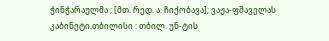ჭინჭარაულმა ; [მთ. რედ. ა. ჩიქობავა]; ვაჟა-ფშაველას კაბინეტი.თბილისი : თბილ. უნ-ტის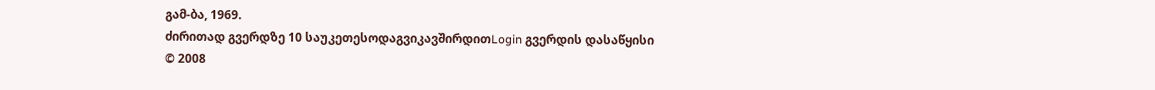გამ-ბა, 1969.
ძირითად გვერდზე 10 საუკეთესოდაგვიკავშირდითLogin გვერდის დასაწყისი
© 2008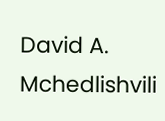David A. Mchedlishvili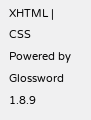XHTML | CSS Powered by Glossword 1.8.9